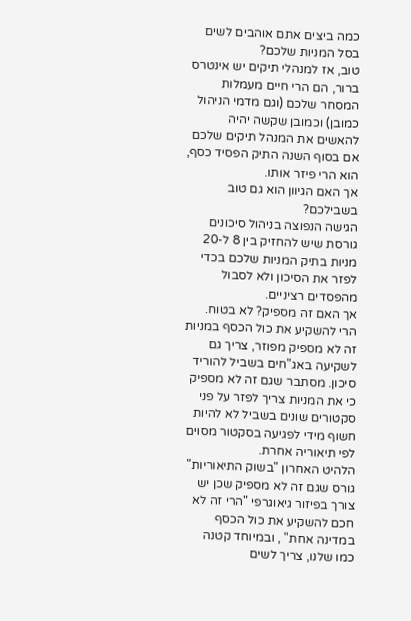כמה ביצים אתם אוהבים לשים בסל המניות שלכם?
טוב, אז למנהלי תיקים יש אינטרס ברור, הם הרי חיים מעמלות המסחר שלכם (וגם מדמי הניהול כמובן) וכמובן שקשה יהיה להאשים את המנהל תיקים שלכם אם בסוף השנה התיק הפסיד כסף, הוא הרי פיזר אותו.
אך האם הגיוון הוא גם טוב בשבילכם?
הגישה הנפוצה בניהול סיכונים גורסת שיש להחזיק בין 8 ל-20 מניות בתיק המניות שלכם בכדי לפזר את הסיכון ולא לסבול מהפסדים רציניים.
אך האם זה מספיק? לא בטוח.
הרי להשקיע את כול הכסף במניות זה לא מספיק מפוזר, צריך גם לשקיעה באג"חים בשביל להוריד סיכון. מסתבר שגם זה לא מספיק כי את המניות צריך לפזר על פני סקטורים שונים בשביל לא להיות חשוף מידי לפגיעה בסקטור מסוים לפי תיאוריה אחרת.
הלהיט האחרון "בשוק התיאוריות" גורס שגם זה לא מספיק שכן יש צורך בפיזור גיאוגרפי "הרי זה לא חכם להשקיע את כול הכסף במדינה אחת" , ובמיוחד קטנה כמו שלנו, צריך לשים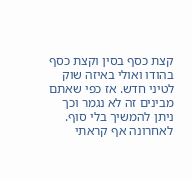קצת כסף בסין וקצת כסף בהודו ואולי באיזה שוק לטיני חדש. אז כפי שאתם מבינים זה לא נגמר וכך ניתן להמשיך בלי סוף. לאחרונה אף קראתי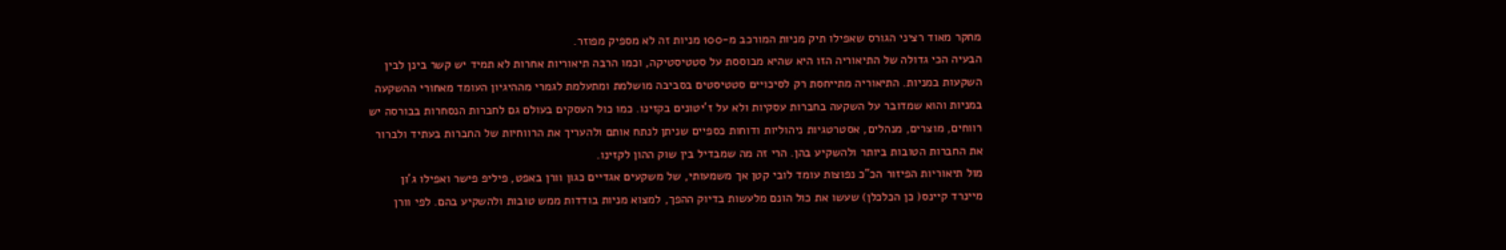מחקר מאוד רציני הגורס שאפילו תיק מניות המורכב מ-100 מניות זה לא מספיק מפוזר.
הבעיה הכי גדולה של התיאוריה הזו היא שהיא מבוססת על סטטיסטיקה, וכמו הרבה תיאוריות אחרות לא תמיד יש קשר בינן לבין השקעות במניות. התיאוריה מתייחסת רק לסיכויים סטטיסטים בסביבה מושלמת ומתעלמת לגמרי מההיגיון העומד מאחורי ההשקעה במניות והוא שמדובר על השקעה בחברות עסקיות ולא על ז'יטונים בקזינו. כמו כול העסקים בעולם גם לחברות הנסחרות בבורסה יש רווחים, מוצרים, מנהלים, אסטרטגיות ניהוליות ודוחות כספיים שניתן לנתח אותם ולהעריך את הרווחיות של החברות בעתיד ולברור את החברות הטובות ביותר ולהשקיע בהן. הרי זה מה שמבדיל בין שוק ההון לקזינו.
מול תיאוריות הפיזור הכ"כ נפוצות עומד לובי קטן אך משמעותי, של משקעים אגדיים כגון וורן באפט, פיליפ פישר ואפילו ג'ון מיינרד קיינס( כן הכלכלן) שעשו את כול הונם מלעשות בדיוק ההפך, למצוא מניות בודדות ממש טובות ולהשקיע בהם. לפי וורן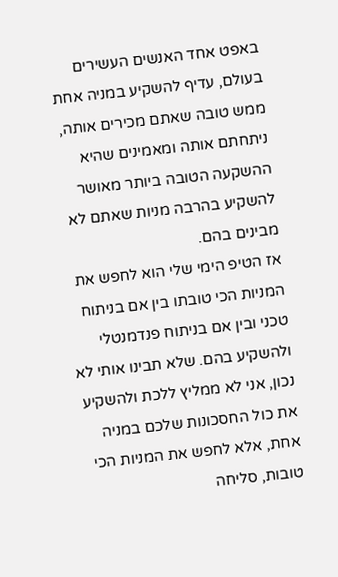באפט אחד האנשים העשירים בעולם, עדיף להשקיע במניה אחת ממש טובה שאתם מכירים אותה, ניתחתם אותה ומאמינים שהיא ההשקעה הטובה ביותר מאושר להשקיע בהרבה מניות שאתם לא מבינים בהם.
אז הטיפ הימי שלי הוא לחפש את המניות הכי טובתו בין אם בניתוח טכני ובין אם בניתוח פנדמנטלי ולהשקיע בהם. שלא תבינו אותי לא נכון, אני לא ממליץ ללכת ולהשקיע את כול החסכונות שלכם במניה אחת, אלא לחפש את המניות הכי טובות, סליחה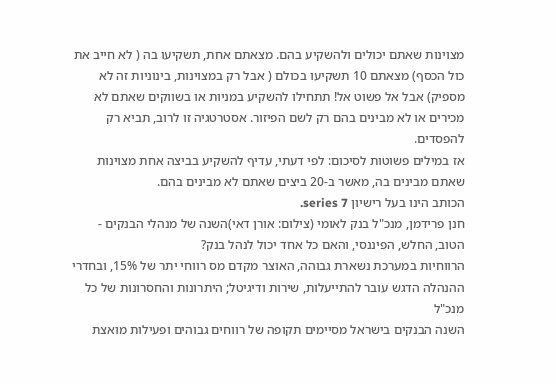מצוינות שאתם יכולים ולהשקיע בהם. מצאתם אחת, תשקיעו בה ( לא חייב את כול הכסף) מצאתם 10 תשקיעו בכולם ( אבל רק במצוינות, בינוניות זה לא מספיק) אבל אל פשוט אל! תתחילו להשקיע במניות או בשווקים שאתם לא מכירים או לא מבינים בהם רק לשם הפיזור. אסטרטגיה זו לרוב, תביא רק להפסדים.
אז במילים פשוטות לסיכום: לפי דעתי, עדיף להשקיע בביצה אחת מצוינות שאתם מבינים בה, מאשר ב-20 ביצים שאתם לא מבינים בהם.
הכותב הינו בעל רישיון series 7.
חנן פרידמן, מנכ"ל בנק לאומי (צילום: אורן דאי)השנה של מנהלי הבנקים - הטוב, החלש, הפיננסי, והאם כל אחד יכול לנהל בנק?
הרווחיות במערכת נשארת גבוהה, האוצר מקדם מס רווחי יתר של 15%, ובחדרי ההנהלה הדגש עובר להתייעלות, שירות ודיגיטל; היתרונות והחסרונות של כל מנכ"ל
השנה הבנקים בישראל מסיימים תקופה של רווחים גבוהים ופעילות מואצת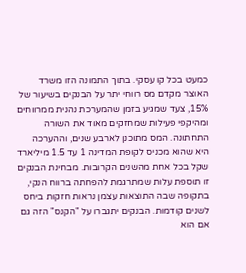כמעט בכל קו עסקי. בתוך התמונה הזו משרד האוצר מקדם מס רווחי יתר על הבנקים בשיעור של 15%, צעד שמגיע בזמן שהמערכת נהנית ממרווחים ומהיקפי פעילות שמחזקים מאוד את השורה התחתונה. המס מתוכנן לארבע שנים, וההערכה היא שהוא מכניס לקופת המדינה 1 עד 1.5 מיליארד שקל בכל אחת מהשנים הקרובות. מבחינת הבנקים זו תוספת עלות שמתרגמת להפחתה ברווח הנקי, בתקופה שבה התוצאות עצמן נראות חזקות ביחס לשנים קודמות. הבנקים יתגברו על "הקנס" הזה גם אם הוא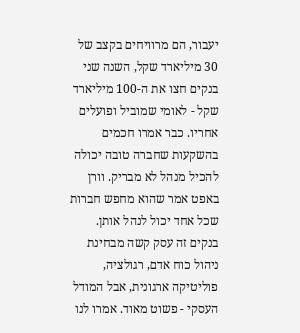יעבור, הם מרוויחים בקצב של 30 מיליארד שקל, השנה שני בנקים חצו את ה-100 מיליארד שקל - לאומי שמוביל ופועלים אחריו. כבר אמרו חכמים בהשקעות שחברה טובה יכולה להכיל מנהל לא מבריק. וורן באפט אמר שהוא מחפש חברות שכל אחד יכול לנהל אותן.
בנקים זה עסק קשה מבחינת ניהול כוח אדם, רגולציה, פוליטיקה ארגונית, אבל המודל העסקי - פשוט מאוד. אמרו לנו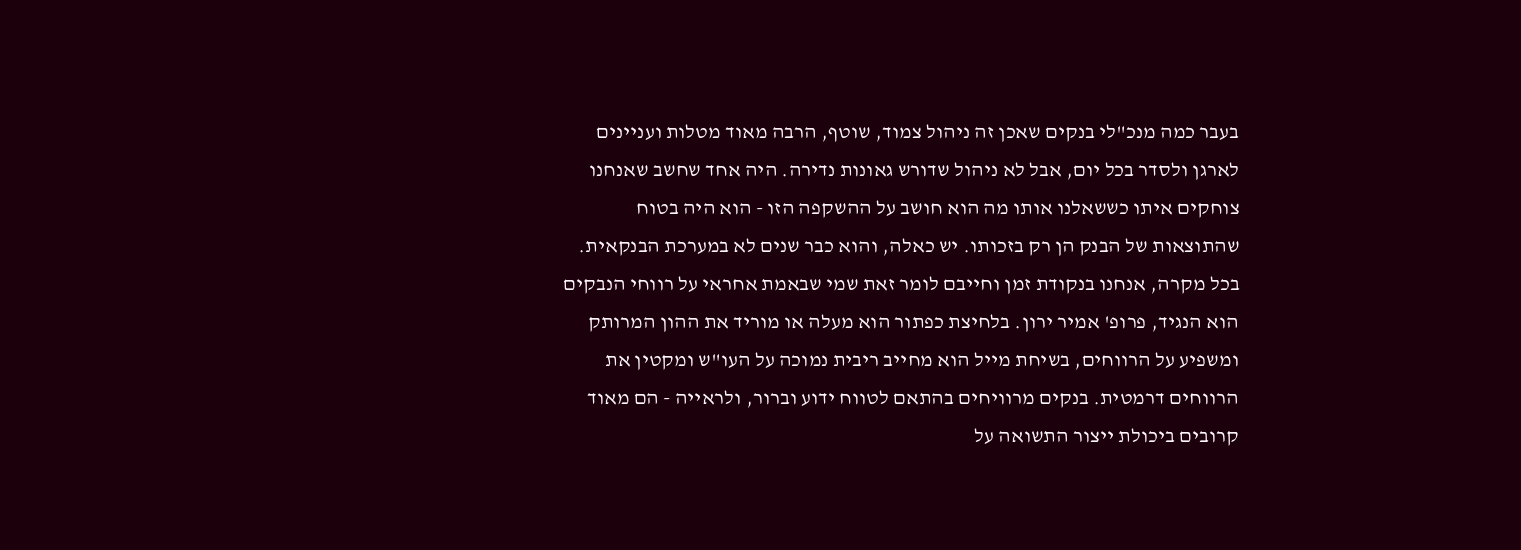בעבר כמה מנכ"לי בנקים שאכן זה ניהול צמוד, שוטף, הרבה מאוד מטלות ועניינים לארגן ולסדר בכל יום, אבל לא ניהול שדורש גאונות נדירה. היה אחד שחשב שאנחנו צוחקים איתו כששאלנו אותו מה הוא חושב על ההשקפה הזו - הוא היה בטוח שהתוצאות של הבנק הן רק בזכותו. יש כאלה, והוא כבר שנים לא במערכת הבנקאית.
בכל מקרה, אנחנו בנקודת זמן וחייבם לומר זאת שמי שבאמת אחראי על רווחי הנבקים הוא הנגיד, פרופ' אמיר ירון. בלחיצת כפתור הוא מעלה או מוריד את ההון המרותק ומשפיע על הרווחים, בשיחת מייל הוא מחייב ריבית נמוכה על העו"ש ומקטין את הרווחים דרמטית. בנקים מרוויחים בהתאם לטווח ידוע וברור, ולראייה - הם מאוד קרובים ביכולת ייצור התשואה על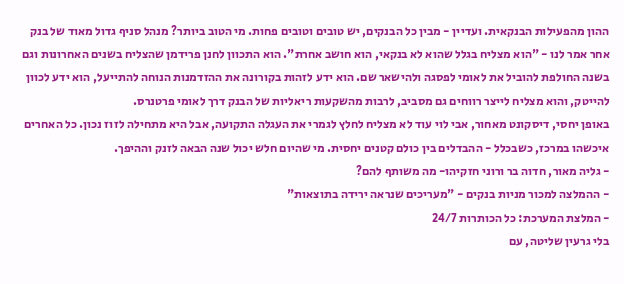ההון מהפעילות הבנקאית. ועדיין - מבין כל הבנקים, יש טובים וטובים פחות. מי הטוב ביותר? מנהל סניף גדול מאוד של בנק אחר אמר לנו - "הוא מצליח בגלל שהוא לא בנקאי, הוא חושב אחרת". הוא התכוון לחנן פרידמן שהצליח בשנים האחרונות וגם בשנה החולפת להוביל את לאומי לפסגה ולהישאר שם. הוא ידע לזהות בקורונה את ההזדמנות הנוחה להתייעל, הוא ידע לכוון להייטק, והוא מצליח לייצר רווחים גם מסביב, לרבות מהשקעות ריאליות של הבנק דרך לאומי פרטנרס.
באופן יחסי, דיסקונט מאחור, אבי לוי עוד לא מצליח לחלץ לגמרי את העגלה התקועה, אבל היא מתחילה לזוז נכון. כל האחרים איכשהו במרכז, כשבכלל - ההבדלים בין כולם קטנים יחסית. מי שהיום חלש יכול שנה הבאה לזנק וההיפך.
- גליה מאור, חדוה בר ורוני חזקיהו- מה משותף להם?
- ההמלצה למכור מניות בנקים - "מעריכים שנראה ירידה בתוצאות"
- המלצת המערכת: כל הכותרות 24/7
בלי גרעין שליטה, עם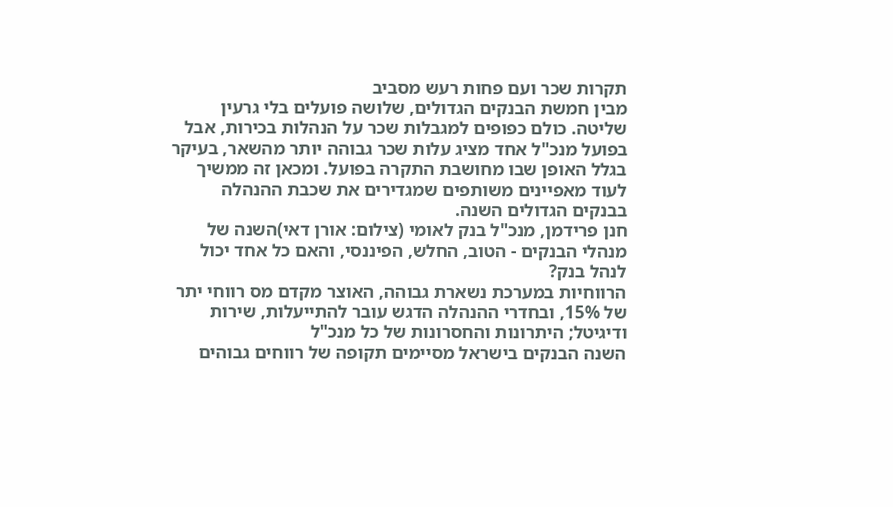תקרות שכר ועם פחות רעש מסביב
מבין חמשת הבנקים הגדולים, שלושה פועלים בלי גרעין שליטה. כולם כפופים למגבלות שכר על הנהלות בכירות, אבל בפועל מנכ"ל אחד מציג עלות שכר גבוהה יותר מהשאר, בעיקר בגלל האופן שבו מחושבת התקרה בפועל. ומכאן זה ממשיך לעוד מאפיינים משותפים שמגדירים את שכבת ההנהלה בבנקים הגדולים השנה.
חנן פרידמן, מנכ"ל בנק לאומי (צילום: אורן דאי)השנה של מנהלי הבנקים - הטוב, החלש, הפיננסי, והאם כל אחד יכול לנהל בנק?
הרווחיות במערכת נשארת גבוהה, האוצר מקדם מס רווחי יתר של 15%, ובחדרי ההנהלה הדגש עובר להתייעלות, שירות ודיגיטל; היתרונות והחסרונות של כל מנכ"ל
השנה הבנקים בישראל מסיימים תקופה של רווחים גבוהים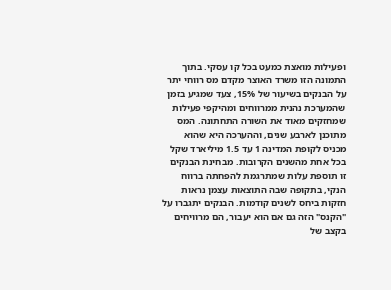ופעילות מואצת כמעט בכל קו עסקי. בתוך התמונה הזו משרד האוצר מקדם מס רווחי יתר על הבנקים בשיעור של 15%, צעד שמגיע בזמן שהמערכת נהנית ממרווחים ומהיקפי פעילות שמחזקים מאוד את השורה התחתונה. המס מתוכנן לארבע שנים, וההערכה היא שהוא מכניס לקופת המדינה 1 עד 1.5 מיליארד שקל בכל אחת מהשנים הקרובות. מבחינת הבנקים זו תוספת עלות שמתרגמת להפחתה ברווח הנקי, בתקופה שבה התוצאות עצמן נראות חזקות ביחס לשנים קודמות. הבנקים יתגברו על "הקנס" הזה גם אם הוא יעבור, הם מרוויחים בקצב של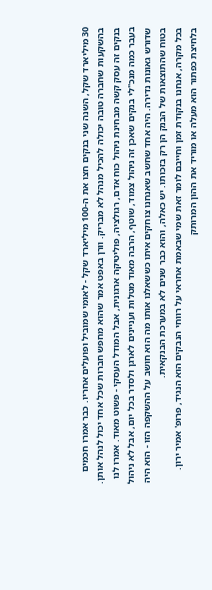30 מיליארד שקל, השנה שני בנקים חצו את ה-100 מיליארד שקל - לאומי שמוביל ופועלים אחריו. כבר אמרו חכמים בהשקעות שחברה טובה יכולה להכיל מנהל לא מבריק. וורן באפט אמר שהוא מחפש חברות שכל אחד יכול לנהל אותן.
בנקים זה עסק קשה מבחינת ניהול כוח אדם, רגולציה, פוליטיקה ארגונית, אבל המודל העסקי - פשוט מאוד. אמרו לנו בעבר כמה מנכ"לי בנקים שאכן זה ניהול צמוד, שוטף, הרבה מאוד מטלות ועניינים לארגן ולסדר בכל יום, אבל לא ניהול שדורש גאונות נדירה. היה אחד שחשב שאנחנו צוחקים איתו כששאלנו אותו מה הוא חושב על ההשקפה הזו - הוא היה בטוח שהתוצאות של הבנק הן רק בזכותו. יש כאלה, והוא כבר שנים לא במערכת הבנקאית.
בכל מקרה, אנחנו בנקודת זמן וחייבם לומר זאת שמי שבאמת אחראי על רווחי הנבקים הוא הנגיד, פרופ' אמיר ירון. בלחיצת כפתור הוא מעלה או מוריד את ההון המרותק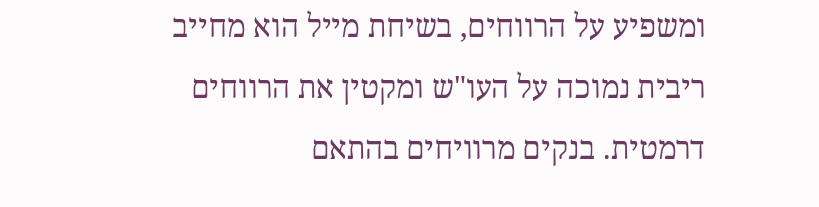ומשפיע על הרווחים, בשיחת מייל הוא מחייב ריבית נמוכה על העו"ש ומקטין את הרווחים דרמטית. בנקים מרוויחים בהתאם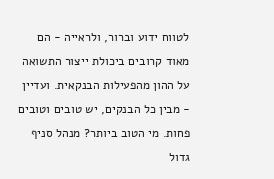לטווח ידוע וברור, ולראייה - הם מאוד קרובים ביכולת ייצור התשואה על ההון מהפעילות הבנקאית. ועדיין - מבין כל הבנקים, יש טובים וטובים פחות. מי הטוב ביותר? מנהל סניף גדול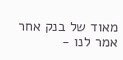מאוד של בנק אחר אמר לנו -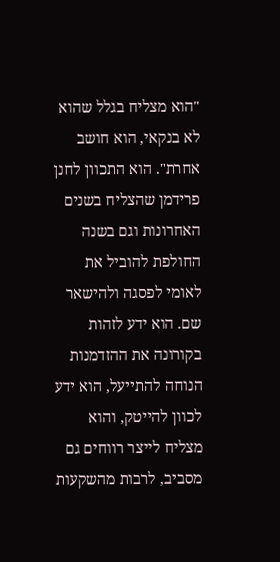"הוא מצליח בגלל שהוא לא בנקאי, הוא חושב אחרת". הוא התכוון לחנן פרידמן שהצליח בשנים האחרונות וגם בשנה החולפת להוביל את לאומי לפסגה ולהישאר שם. הוא ידע לזהות בקורונה את ההזדמנות הנוחה להתייעל, הוא ידע לכוון להייטק, והוא מצליח לייצר רווחים גם מסביב, לרבות מהשקעות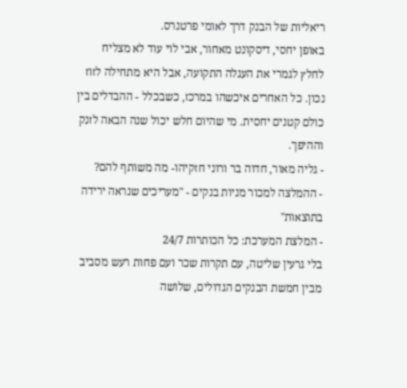ריאליות של הבנק דרך לאומי פרטנרס.
באופן יחסי, דיסקונט מאחור, אבי לוי עוד לא מצליח לחלץ לגמרי את העגלה התקועה, אבל היא מתחילה לזוז נכון. כל האחרים איכשהו במרכז, כשבכלל - ההבדלים בין כולם קטנים יחסית. מי שהיום חלש יכול שנה הבאה לזנק וההיפך.
- גליה מאור, חדוה בר ורוני חזקיהו- מה משותף להם?
- ההמלצה למכור מניות בנקים - "מעריכים שנראה ירידה בתוצאות"
- המלצת המערכת: כל הכותרות 24/7
בלי גרעין שליטה, עם תקרות שכר ועם פחות רעש מסביב
מבין חמשת הבנקים הגדולים, שלושה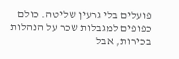פועלים בלי גרעין שליטה. כולם כפופים למגבלות שכר על הנהלות בכירות, אבל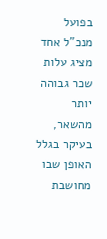בפועל מנכ"ל אחד מציג עלות שכר גבוהה יותר מהשאר, בעיקר בגלל האופן שבו מחושבת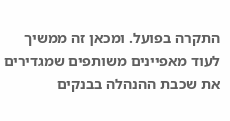התקרה בפועל. ומכאן זה ממשיך לעוד מאפיינים משותפים שמגדירים את שכבת ההנהלה בבנקים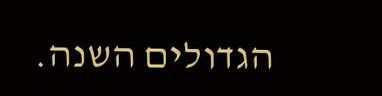הגדולים השנה.